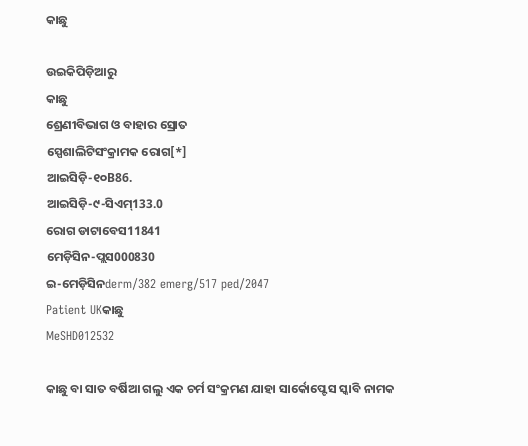କାଛୁ

ଉଇକିପିଡ଼ିଆ‌ରୁ
କାଛୁ
ଶ୍ରେଣୀବିଭାଗ ଓ ବାହାର ସ୍ରୋତ
ସ୍ପେଶାଲିଟିସଂକ୍ରାମକ ରୋଗ[*]
ଆଇସିଡ଼ି-୧୦B86.
ଆଇସିଡ଼ି-୯-ସିଏମ୍133.0
ରୋଗ ଡାଟାବେସ11841
ମେଡ଼ିସିନ-ପ୍ଲସ000830
ଇ-ମେଡ଼ିସିନderm/382 emerg/517 ped/2047
Patient UKକାଛୁ
MeSHD012532

କାଛୁ ବା ସାତ ବର୍ଷିଆ ଗଲୁ ଏକ ଚର୍ମ ସଂକ୍ରମଣ ଯାହା ସାର୍କୋପ୍ଟେସ ସ୍କାବି ନାମକ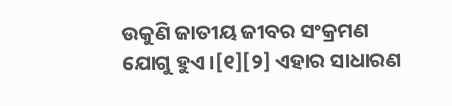ଉକୁଣି ଜାତୀୟ ଜୀବର ସଂକ୍ରମଣ ଯୋଗୁ ହୁଏ ।[୧][୨] ଏହାର ସାଧାରଣ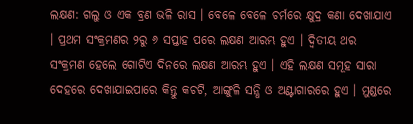ଲକ୍ଷଣ: ଗଲୁ ଓ ଏକ ବ୍ରଣ ଭଳି ରାସ । ବେଳେ ବେଳେ ଚର୍ମରେ କ୍ଷୁଦ୍ର କଣା ଦେଖାଯାଏ । ପ୍ରଥମ ସଂକ୍ରମଣର ୨ରୁ ୬ ସପ୍ତାହ ପରେ ଲକ୍ଷଣ ଆରମ୍ଭ ହୁଏ । ଦ୍ୱିତୀୟ ଥର ସଂକ୍ରମଣ ହେଲେ ଗୋଟିଏ ଦିନରେ ଲକ୍ଷଣ ଆରମ୍ଭ ହୁଏ । ଏହି ଲକ୍ଷଣ ସମୂହ ସାରା ଦେହରେ ଦେଖାଯାଇପାରେ କିନ୍ତୁ କଚଟି, ଆଙ୍ଗୁଳି ସନ୍ଧି ଓ ଅଣ୍ଟାଗାରରେ ହୁଏ । ମୁଣ୍ଡରେ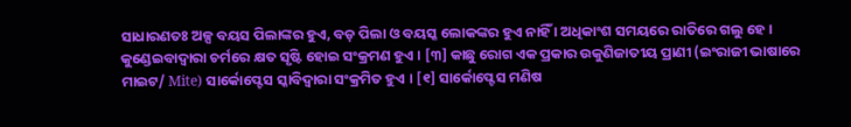ସାଧାରଣତଃ ଅଳ୍ପ ବ‌ୟସ ପିଲାଙ୍କର ହୁଏ, ବଡ଼ ପିଲା ଓ ବୟସ୍କ ଲୋକଙ୍କର ହୁଏ ନାହିଁ । ଅଧିକାଂଶ ସମୟରେ ରାତିରେ ଗଲୁ ହେ । କୁଣ୍ଡେଇବାଦ୍ୱାରା ଚର୍ମରେ କ୍ଷତ ସୃଷ୍ଟି ହୋଇ ସଂକ୍ରମଣ ହୁଏ । [୩] କାଛୁ ରୋଗ ଏକ ପ୍ରକାର ଉକୁଣିଜାତୀୟ ପ୍ରାଣୀ (ଇଂରାଜୀ ଭାଷାରେ ମାଇଟ/ Mite) ସାର୍କୋପ୍ଟେସ ସ୍କାବିଦ୍ୱାରା ସଂକ୍ରମିତ ହୁଏ । [୧] ସାର୍କୋପ୍ଟେସ ମଣିଷ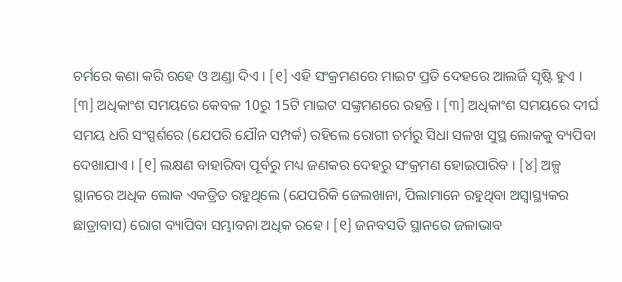ଚର୍ମରେ କଣା କରି ରହେ ଓ ଅଣ୍ଡା ଦିଏ । [୧] ଏହି ସଂକ୍ରମଣରେ ମାଇଟ ପ୍ରତି ଦେହରେ ଆଲର୍ଜି ସୃଷ୍ଟି ହୁଏ । [୩] ଅଧିକାଂଶ ସମୟରେ କେବଳ 10ରୁ 15ଟି ମାଇଟ ସଙ୍କ୍ରମଣରେ ରହନ୍ତି । [୩] ଅଧିକାଂଶ ସମୟରେ ଦୀର୍ଘ ସମୟ ଧରି ସଂସ୍ପର୍ଶରେ (ଯେପରି ଯୌନ ସମ୍ପର୍କ) ରହିଲେ ରୋଗୀ ଚର୍ମରୁ ସିଧା ସଳଖ ସୁସ୍ଥ ଲୋକକୁ ବ୍ୟପିବା ଦେଖାଯାଏ । [୧] ଲକ୍ଷଣ ବାହାରିବା ପୂର୍ବରୁ ମଧ୍ୟ ଜଣକର ଦେହରୁ ସଂକ୍ରମଣ ହୋଇପାରିବ । [୪] ଅଳ୍ପ ସ୍ଥାନରେ ଅଧିକ ଲୋକ ଏକତ୍ରିତ ରହୁଥିଲେ (ଯେପରିକି ଜେଲଖାନା, ପିଲାମାନେ ରହୁଥିବା ଅସ୍ୱାସ୍ଥ୍ୟକର ଛାତ୍ରାବାସ) ରୋଗ ବ୍ୟାପିବା ସମ୍ଭାବନା ଅଧିକ ରହେ । [୧] ଜନବସତି ସ୍ଥାନରେ ଜଳାଭାବ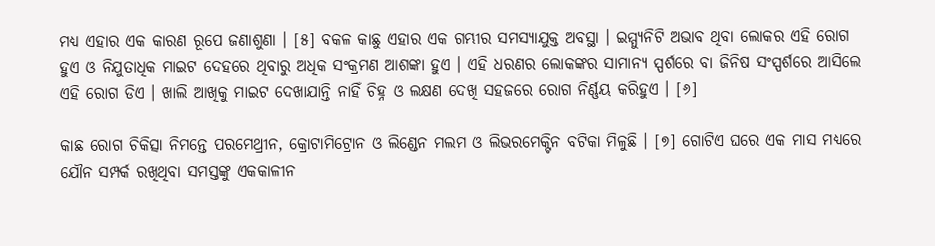ମଧ୍ୟ ଏହାର ଏକ କାରଣ ରୂପେ ଜଣାଶୁଣା । [୫] ବକଳ କାଛୁ ଏହାର ଏକ ଗମ୍ଭୀର ସମସ୍ୟାଯୁକ୍ତ ଅବସ୍ଥା । ଇମ୍ମ୍ୟୁନିଟି ଅଭାବ ଥିବା ଲୋକର ଏହି ରୋଗ ହୁଏ ଓ ନିଯୁତାଧିକ ମାଇଟ ଦେହରେ ଥିବାରୁ ଅଧିକ ସଂକ୍ରମଣ ଆଶଙ୍କା ହୁଏ । ଏହି ଧରଣର ଲୋକଙ୍କର ସାମାନ୍ୟ ସ୍ପର୍ଶରେ ବା ଜିନିଷ ସଂସ୍ପର୍ଶରେ ଆସିଲେ ଏହି ରୋଗ ଡିଏ । ଖାଲି ଆଖିକୁ ମାଇଟ ଦେଖାଯାନ୍ତି ନାହିଁ ଚିହ୍ନ ଓ ଲକ୍ଷଣ ଦେଖି ସହଜରେ ରୋଗ ନିର୍ଣ୍ଣୟ କରିହୁଏ । [୬]

କାଛ ରୋଗ ଚିକିତ୍ସା ନିମନ୍ତେ ପରମେଥ୍ରୀନ, କ୍ରୋଟାମିଟ୍ରୋନ ଓ ଲିଣ୍ଡେନ ମଲମ ଓ ଲିଭରମେକ୍ଟିନ ବଟିକା ମିଳୁଛି । [୭] ଗୋଟିଏ ଘରେ ଏକ ମାସ ମଧ୍ୟରେ ଯୌନ ସମ୍ପର୍କ ରଖିଥିବା ସମସ୍ତଙ୍କୁ ଏକକାଳୀନ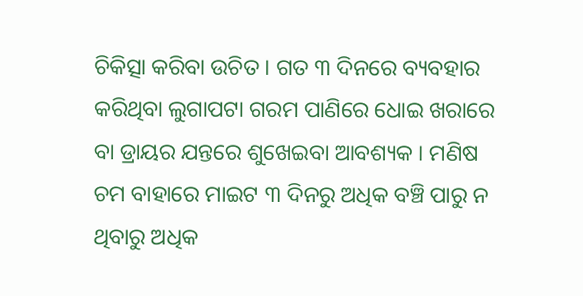ଚିକିତ୍ସା କରିବା ଉଚିତ । ଗତ ୩ ଦିନରେ ବ୍ୟବହାର କରିଥିବା ଲୁଗାପଟା ଗରମ ପାଣିରେ ଧୋଇ ଖରାରେ ବା ଡ୍ରାୟର ଯନ୍ତରେ ଶୁଖେଇବା ଆବଶ୍ୟକ । ମଣିଷ ଚମ ବାହାରେ ମାଇଟ ୩ ଦିନରୁ ଅଧିକ ବଞ୍ଚି ପାରୁ ନ ଥିବାରୁ ଅଧିକ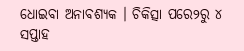ଧୋଇବା ଅନାବଶ୍ୟକ । ଚିକିତ୍ସା ପରେ୨ରୁ ୪ ସପ୍ତାହ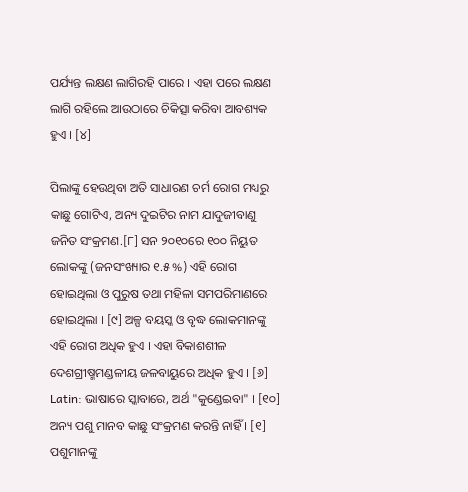ପର୍ଯ୍ୟନ୍ତ ଲକ୍ଷଣ ଲାଗିରହି ପାରେ । ଏହା ପରେ ଲକ୍ଷଣ ଲାଗି ରହିଲେ ଆଉଠାରେ ଚିକିତ୍ସା କରିବା ଆବଶ୍ୟକ ହୁଏ । [୪]

ପିଲାଙ୍କୁ ହେଉଥିବା ଅତି ସାଧାରଣ ଚର୍ମ ରୋଗ ମଧ୍ୟରୁ କାଛୁ ଗୋଟିଏ, ଅନ୍ୟ ଦୁଇଟିର ନାମ ଯାଦୁଜୀବାଣୁ ଜନିତ ସଂକ୍ରମଣ.[୮] ସନ ୨୦୧୦ରେ ୧୦୦ ନିୟୁତ ଲୋକଙ୍କୁ (ଜନସଂଖ୍ୟାର ୧.୫ %) ଏହି ରୋଗ ହୋଇଥିଲା ଓ ପୁରୁଷ ତଥା ମହିଳା ସମପରିମାଣରେ ହୋଇଥିଲା । [୯] ଅଳ୍ପ ବୟସ୍କ ଓ ବୃଦ୍ଧ ଲୋକମାନଙ୍କୁ ଏହି ରୋଗ ଅଧିକ ହୁଏ । ଏହା ବିକାଶଶୀଳ ଦେଶଗ୍ରୀଷ୍ମମଣ୍ଡଳୀୟ ଜଳବାୟୁରେ ଅଧିକ ହୁଏ । [୬] Latin: ଭାଷାରେ ସ୍କାବାରେ, ଅର୍ଥ "କୁଣ୍ଡେଇବା" । [୧୦] ଅନ୍ୟ ପଶୁ ମାନବ କାଛୁ ସଂକ୍ରମଣ କରନ୍ତି ନାହିଁ । [୧] ପଶୁମାନଙ୍କୁ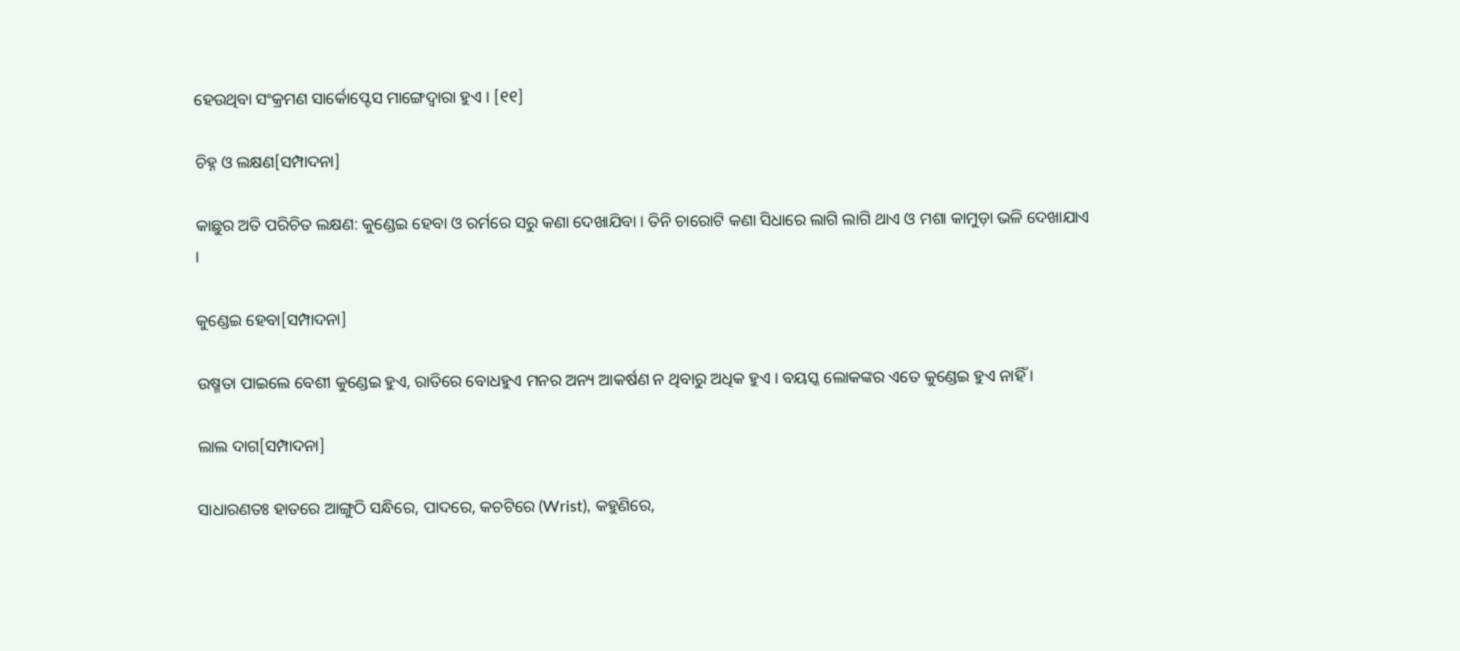ହେଉଥିବା ସଂକ୍ରମଣ ସାର୍କୋପ୍ଟେସ ମାଙ୍ଗେଦ୍ୱାରା ହୁଏ । [୧୧]

ଚିହ୍ନ ଓ ଲକ୍ଷଣ[ସମ୍ପାଦନା]

କାଛୁର ଅତି ପରିଚିତ ଲକ୍ଷଣ: କୁଣ୍ଡେଇ ହେବା ଓ ରର୍ମରେ ସରୁ କଣା ଦେଖାଯିବା । ତିନି ଚାରୋଟି କଣା ସିଧାରେ ଲାଗି ଲାଗି ଥାଏ ଓ ମଶା କାମୁଡ଼ା ଭଳି ଦେଖାଯାଏ ।

କୁଣ୍ଡେଇ ହେବା[ସମ୍ପାଦନା]

ଉଷ୍ମତା ପାଇଲେ ବେଶୀ କୁଣ୍ଡେଇ ହୁଏ, ରାତିରେ ବୋଧହୁଏ ମନର ଅନ୍ୟ ଆକର୍ଷଣ ନ ଥିବାରୁ ଅଧିକ ହୁଏ । ବୟସ୍କ ଲୋକଙ୍କର ଏତେ କୁଣ୍ଡେଇ ହୁଏ ନାହିଁ ।

ଲାଲ ଦାଗ[ସମ୍ପାଦନା]

ସାଧାରଣତଃ ହାତରେ ଆଙ୍ଗୁଠି ସନ୍ଧିରେ, ପାଦରେ, କଚଟିରେ (Wrist), କହୁଣିରେ,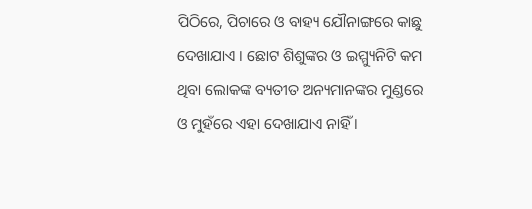ପିଠିରେ, ପିଚାରେ ଓ ବାହ୍ୟ ଯୌନାଙ୍ଗରେ କାଛୁ ଦେଖାଯାଏ । ଛୋଟ ଶିଶୁଙ୍କର ଓ ଇମ୍ମ୍ୟୁନିଟି କମ ଥିବା ଲୋକଙ୍କ ବ୍ୟତୀତ ଅନ୍ୟମାନଙ୍କର ମୁଣ୍ଡରେ ଓ ମୁହଁରେ ଏହା ଦେଖାଯାଏ ନାହିଁ ।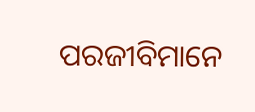ପରଜୀବିମାନେ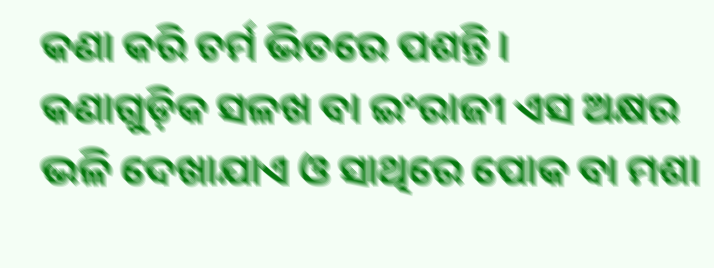କଣା କରି ଚର୍ମ ଭିତରେ ପଶନ୍ତି ।
କଣାଗୁଡ଼ିକ ସଳଖ ବା ଇଂରାଜୀ ଏସ ଅକ୍ଷର ଭଳି ଦେଖାଯାଏ ଓ ସାଥିରେ ପୋକ ବା ମଶା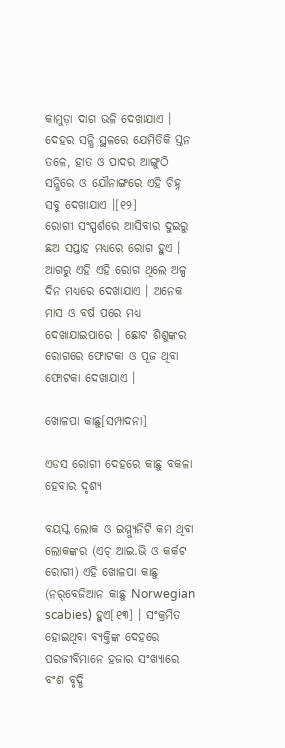କାମୁଡ଼ା ଦାଗ ଭଳି ଦେଖାଯାଏ । ଦେହର ସନ୍ଧି ସ୍ଥଳରେ ଯେମିତିକି ସ୍ତନ ତଳେ, ହାତ ଓ ପାଦର ଆଙ୍ଗୁଠି ସନ୍ଧିରେ ଓ ଯୌନାଙ୍ଗରେ ଏହି ଚିହ୍ନ ସବୁ ଦେଖାଯାଏ ।[୧୨]
ରୋଗୀ ସଂସ୍ପର୍ଶରେ ଆସିବାର ଦୁଇରୁ ଛଅ ସପ୍ତାହ ମଧ୍ୟରେ ରୋଗ ହୁଏ । ଆଗରୁ ଏହି ଏହି ରୋଗ ଥିଲେ ଅଳ୍ପ ଦିନ ମଧ୍ୟରେ ଦେଖାଯାଏ । ଅନେକ ମାସ ଓ ବର୍ଷ ପରେ ମଧ୍ୟ ଦେଖାଯାଇପାରେ । ଛୋଟ ଶିଶୁଙ୍କର ରୋଗରେ ଫୋଟକା ଓ ପୂଜ ଥିବା ଫୋଟକା ଦେଖାଯାଏ ।

ଖୋଳପା କାଛୁ[ସମ୍ପାଦନା]

ଏଡସ ରୋଗୀ ଦେହରେ କାଛୁ ବକଳା ହେବାର ଦୃଶ୍ୟ

ବୟସ୍କ ଲୋକ ଓ ଇମ୍ମ୍ୟୁନିଟି କମ ଥିବା ଲୋକଙ୍କର (ଏଚ୍ ଆଇ.ଭି ଓ କର୍କଟ ରୋଗୀ) ଏହି ଖୋଳପା କାଛୁ (ନର୍‌ବେଜିଆନ କାଛୁ Norwegian scabies) ହୁଏ[୧୩] । ସଂକ୍ରମିତ ହୋଇଥିବା ବ୍ୟକ୍ତିଙ୍କ ଦେହରେ ପରଜୀବିମାନେ ହଜାର ସଂଖ୍ୟାରେ ବଂଶ ବୃଦ୍ଧି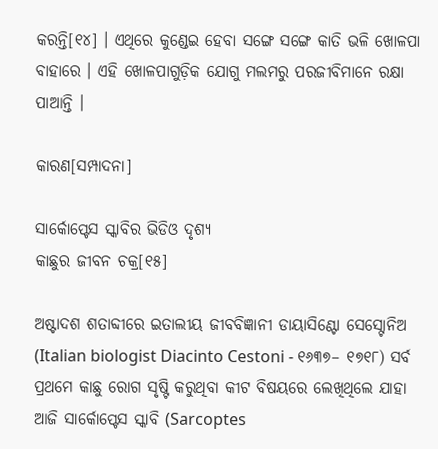କରନ୍ତି[୧୪] । ଏଥିରେ କୁଣ୍ଡେଇ ହେବା ସଙ୍ଗେ ସଙ୍ଗେ କାତି ଭଳି ଖୋଳପା ବାହାରେ । ଏହି ଖୋଳପାଗୁଡ଼ିକ ଯୋଗୁ ମଲମରୁ ପରଜୀବିମାନେ ରକ୍ଷା ପାଆନ୍ତି ।

କାରଣ[ସମ୍ପାଦନା]

ସାର୍କୋପ୍ଟେସ ସ୍କାବିର ଭିଡିଓ ଦୃଶ୍ୟ
କାଛୁର ଜୀବନ ଚକ୍ର[୧୫]

ଅଷ୍ଟାଦଶ ଶତାବ୍ଦୀରେ ଇତାଲୀୟ ଜୀବବିଜ୍ଞାନୀ ଡାୟାସିଣ୍ଟୋ ସେସ୍ଟୋନିଅ (Italian biologist Diacinto Cestoni - ୧୬୩୭– ୧୭୧୮) ସର୍ବ ପ୍ରଥମେ କାଛୁ ରୋଗ ସୃଷ୍ଟି କରୁଥିବା କୀଟ ବିଷୟରେ ଲେଖିଥିଲେ ଯାହା ଆଜି ସାର୍କୋପ୍ଟେସ ସ୍କାବି (Sarcoptes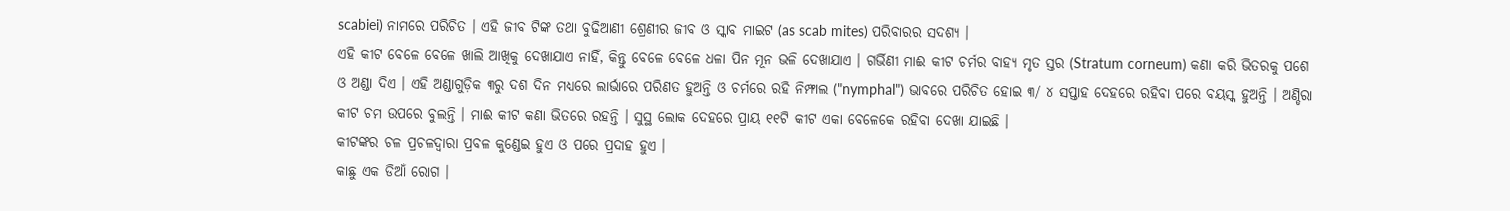scabiei) ନାମରେ ପରିଚିତ । ଏହି ଜୀବ ଟିଙ୍କ ତଥା ବୁଢିଆଣୀ ଶ୍ରେଣୀର ଜୀବ ଓ ସ୍କାବ ମାଇଟ (as scab mites) ପରିବାରର ସଦଶ୍ୟ ।
ଏହି କୀଟ ବେଳେ ବେଳେ ଖାଲି ଆଖିକୁ ଦେଖାଯାଏ ନାହିଁ, କିନ୍ତୁ ବେଳେ ବେଳେ ଧଳା ପିନ ମୂନ ଭଳି ଦେଖାଯାଏ । ଗର୍ଭିଣୀ ମାଈ କୀଟ ଚର୍ମର ବାହ୍ୟ ମୃତ ସ୍ତର (Stratum corneum) କଣା କରି ଭିତରକୁ ପଶେ ଓ ଅଣ୍ଡା ଦିଏ । ଏହି ଅଣ୍ଡାଗୁଡ଼ିକ ୩ରୁ ଦଶ ଦିନ ମଧ୍ୟରେ ଲାର୍ଭାରେ ପରିଣତ ହୁଅନ୍ତି ଓ ଚର୍ମରେ ରହି ନିମ୍ଫାଲ ("nymphal") ଭାବରେ ପରିଚିତ ହୋଇ ୩/ ୪ ସପ୍ତାହ ଦେହରେ ରହିବା ପରେ ବୟସ୍କ ହୁଅନ୍ତି । ଅଣ୍ଡିରା କୀଟ ଚମ ଉପରେ ବୁଲନ୍ତି । ମାଈ କୀଟ କଣା ଭିତରେ ରହନ୍ତି । ସୁସ୍ଥ ଲୋକ ଦେହରେ ପ୍ରାୟ ୧୧ଟି କୀଟ ଏକା ବେଳେକେ ରହିବା ଦେଖା ଯାଇଛି ।
କୀଟଙ୍କର ଚଳ ପ୍ରଚଳଦ୍ୱାରା ପ୍ରବଳ କୁଣ୍ଡେଇ ହୁଏ ଓ ପରେ ପ୍ରଦାହ ହୁଏ ।
କାଛୁ ଏକ ଡିଆଁ ରୋଗ ।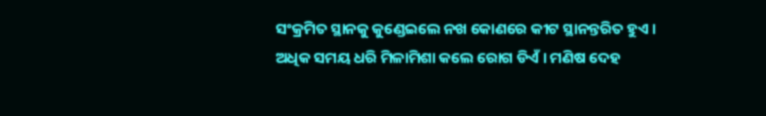ସଂକ୍ରମିତ ସ୍ଥାନକୁ କୁଣ୍ଡେଇଲେ ନଖ କୋଣରେ କୀଟ ସ୍ଥାନନ୍ତରିତ ହୁଏ । ଅଧିକ ସମୟ ଧରି ମିଳାମିଶା କଲେ ରୋଗ ଡିଏଁ । ମଣିଷ ଦେହ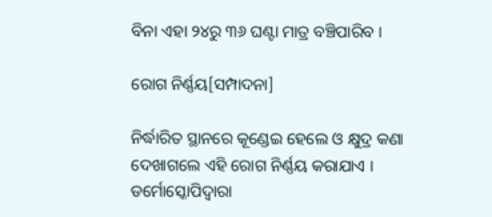ବିନା ଏହା ୨୪ରୁ ୩୬ ଘଣ୍ଟା ମାତ୍ର ବଞ୍ଚିପାରିବ ।

ରୋଗ ନିର୍ଣ୍ଣୟ[ସମ୍ପାଦନା]

ନିର୍ଦ୍ଧାରିତ ସ୍ଥାନରେ କୂଣ୍ଡେଇ ହେଲେ ଓ କ୍ଷୁଦ୍ର କଣା ଦେଖାଗଲେ ଏହି ରୋଗ ନିର୍ଣ୍ଣୟ କରାଯାଏ । ଡର୍ମୋସ୍କୋପିଦ୍ୱାରା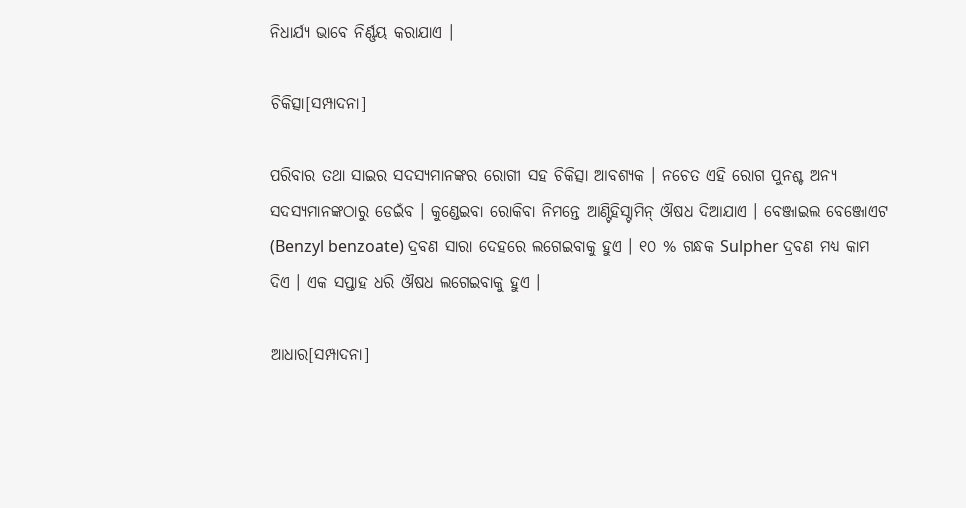ନିଧାର୍ଯ୍ୟ ଭାବେ ନିର୍ଣ୍ଣୟ କରାଯାଏ ।

ଚିକିତ୍ସା[ସମ୍ପାଦନା]

ପରିବାର ତଥା ସାଇର ସଦସ୍ୟମାନଙ୍କର ରୋଗୀ ସହ ଚିକିତ୍ସା ଆବଶ୍ୟକ । ନଚେତ ଏହି ରୋଗ ପୁନଶ୍ଚ ଅନ୍ୟ ସଦସ୍ୟମାନଙ୍କଠାରୁ ଡେଇଁବ । କୁଣ୍ଡେଇବା ରୋକିବା ନିମନ୍ତେ ଆଣ୍ଟିହିସ୍ଟାମିନ୍ ଔଷଧ ଦିଆଯାଏ । ବେଞ୍ଜାଇଲ ବେଞ୍ଜୋଏଟ (Benzyl benzoate) ଦ୍ରବଣ ସାରା ଦେହରେ ଲଗେଇବାକୁ ହୁଏ । ୧୦ % ଗନ୍ଧକ Sulpher ଦ୍ରବଣ ମଧ୍ୟ କାମ ଦିଏ । ଏକ ସପ୍ତାହ ଧରି ଔଷଧ ଲଗେଇବାକୁ ହୁଏ ।

ଆଧାର[ସମ୍ପାଦନା]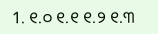1. ୧.୦ ୧.୧ ୧.୨ ୧.୩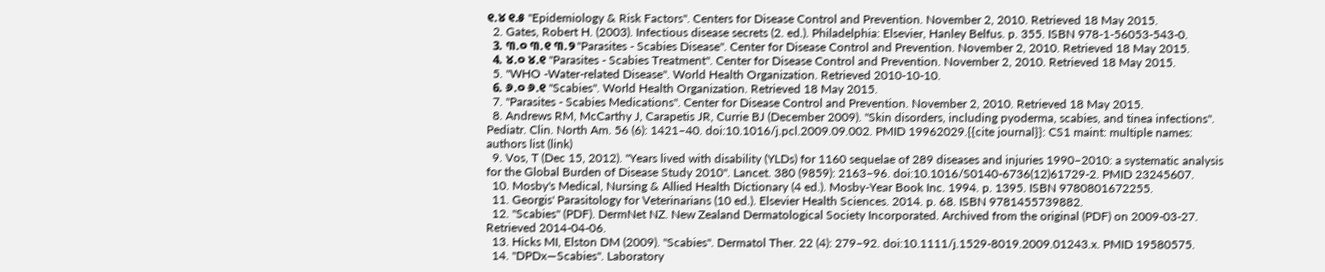୧.୪ ୧.୫ "Epidemiology & Risk Factors". Centers for Disease Control and Prevention. November 2, 2010. Retrieved 18 May 2015.
  2. Gates, Robert H. (2003). Infectious disease secrets (2. ed.). Philadelphia: Elsevier, Hanley Belfus. p. 355. ISBN 978-1-56053-543-0.
  3. ୩.୦ ୩.୧ ୩.୨ "Parasites - Scabies Disease". Center for Disease Control and Prevention. November 2, 2010. Retrieved 18 May 2015.
  4. ୪.୦ ୪.୧ "Parasites - Scabies Treatment". Center for Disease Control and Prevention. November 2, 2010. Retrieved 18 May 2015.
  5. "WHO -Water-related Disease". World Health Organization. Retrieved 2010-10-10.
  6. ୬.୦ ୬.୧ "Scabies". World Health Organization. Retrieved 18 May 2015.
  7. "Parasites - Scabies Medications". Center for Disease Control and Prevention. November 2, 2010. Retrieved 18 May 2015.
  8. Andrews RM, McCarthy J, Carapetis JR, Currie BJ (December 2009). "Skin disorders, including pyoderma, scabies, and tinea infections". Pediatr. Clin. North Am. 56 (6): 1421–40. doi:10.1016/j.pcl.2009.09.002. PMID 19962029.{{cite journal}}: CS1 maint: multiple names: authors list (link)
  9. Vos, T (Dec 15, 2012). "Years lived with disability (YLDs) for 1160 sequelae of 289 diseases and injuries 1990–2010: a systematic analysis for the Global Burden of Disease Study 2010". Lancet. 380 (9859): 2163–96. doi:10.1016/S0140-6736(12)61729-2. PMID 23245607.
  10. Mosby's Medical, Nursing & Allied Health Dictionary (4 ed.). Mosby-Year Book Inc. 1994. p. 1395. ISBN 9780801672255.
  11. Georgis' Parasitology for Veterinarians (10 ed.). Elsevier Health Sciences. 2014. p. 68. ISBN 9781455739882.
  12. "Scabies" (PDF). DermNet NZ. New Zealand Dermatological Society Incorporated. Archived from the original (PDF) on 2009-03-27. Retrieved 2014-04-06.
  13. Hicks MI, Elston DM (2009). "Scabies". Dermatol Ther. 22 (4): 279–92. doi:10.1111/j.1529-8019.2009.01243.x. PMID 19580575.
  14. "DPDx—Scabies". Laboratory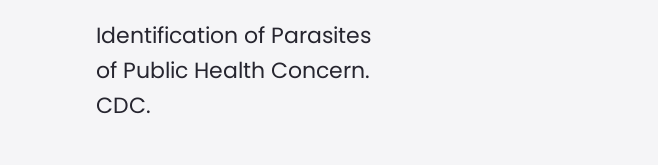Identification of Parasites of Public Health Concern. CDC.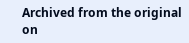Archived from the original on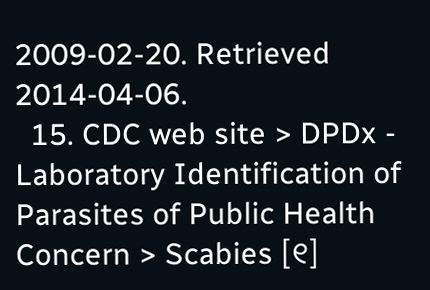2009-02-20. Retrieved 2014-04-06.
  15. CDC web site > DPDx - Laboratory Identification of Parasites of Public Health Concern > Scabies [୧]